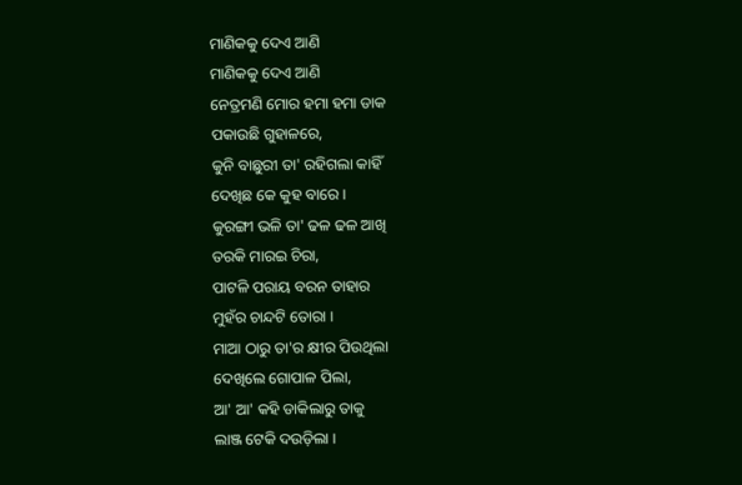ମାଣିକକୁ ଦେଏ ଆଣି
ମାଣିକକୁ ଦେଏ ଆଣି
ନେତ୍ରମଣି ମୋର ହମା ହମା ଡାକ
ପକାଉଛି ଗୁହାଳରେ,
କୁନି ବାଛୁରୀ ତା' ରହିଗଲା କାହିଁ
ଦେଖିଛ କେ କୁହ ବାରେ ।
କୁରଙ୍ଗୀ ଭଳି ତା' ଢଳ ଢଳ ଆଖି
ତରକି ମାରଇ ଚିରା,
ପାଟଳି ପରାୟ ବରନ ତାହାର
ମୁହଁର ଚାନ୍ଦଟି ତୋରା ।
ମାଆ ଠାରୁ ତା'ର କ୍ଷୀର ପିଉଥିଲା
ଦେଖିଲେ ଗୋପାଳ ପିଲା,
ଆ' ଆ' କହି ଡାକିଲାରୁ ତାକୁ
ଲାଞ୍ଜ ଟେକି ଦଉଡ଼ିଲା ।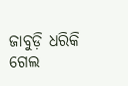ଜାବୁଡ଼ି ଧରିକି ଗେଲ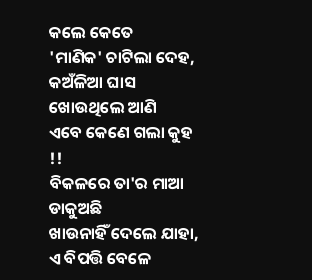କଲେ କେତେ
'ମାଣିକ' ଚାଟିଲା ଦେହ,
କଅଁଳିଆ ଘାସ ଖୋଉଥିଲେ ଆଣି
ଏବେ କେଣେ ଗଲା କୁହ !!
ବିକଳରେ ତା'ର ମାଆ ଡାକୁଅଛି
ଖାଉନାହିଁ ଦେଲେ ଯାହା,
ଏ ବିପତ୍ତି ବେଳେ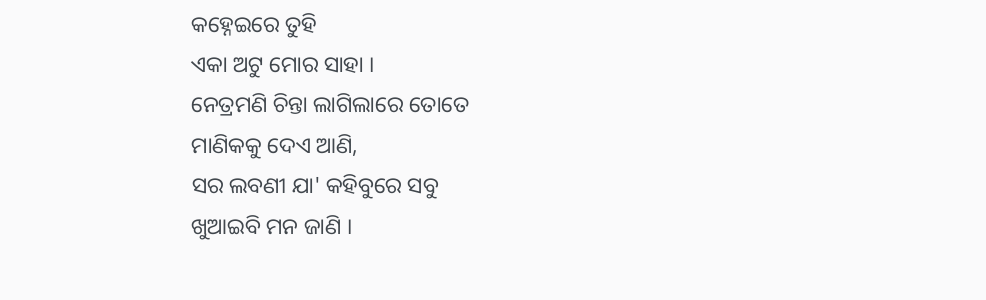କହ୍ନେଇରେ ତୁହି
ଏକା ଅଟୁ ମୋର ସାହା ।
ନେତ୍ରମଣି ଚିନ୍ତା ଲାଗିଲାରେ ତୋତେ
ମାଣିକକୁ ଦେଏ ଆଣି,
ସର ଲବଣୀ ଯା' କହିବୁରେ ସବୁ
ଖୁଆଇବି ମନ ଜାଣି ।